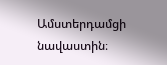Ամստերդամցի նավաստին։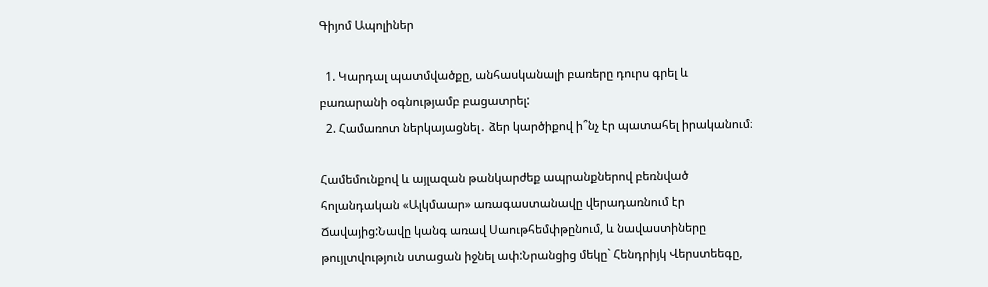Գիյոմ Ապոլիներ

  1. Կարդալ պատմվածքը, անհասկանալի բառերը դուրս գրել և բառարանի օգնությամբ բացատրել:
  2. Համառոտ ներկայացնել․ ձեր կարծիքով ի՞նչ էր պատահել իրականում։

Համեմունքով և այլազան թանկարժեք ապրանքներով բեռնված հոլանդական «Ալկմաար» առագաստանավը վերադառնում էր Ճավայից:Նավը կանգ առավ Սաութհեմփթընում, և նավաստիները թույլտվություն ստացան իջնել ափ:Նրանցից մեկը` Հենդրիյկ Վերստեեգը,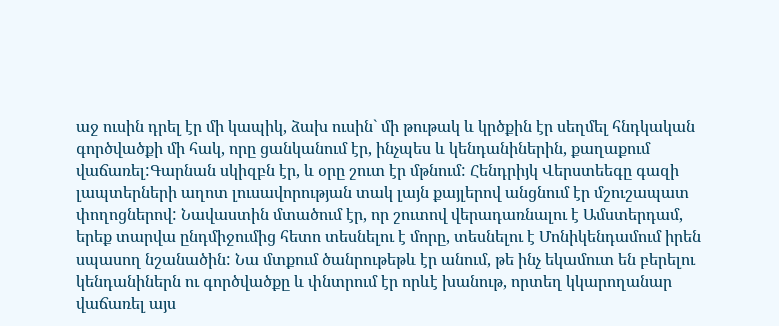աջ ուսին դրել էր մի կապիկ, ձախ ուսին` մի թութակ և կրծքին էր սեղմել հնդկական գործվածքի մի հակ, որը ցանկանում էր, ինչպես և կենդանիներին, քաղաքում վաճառել:Գարնան սկիզբն էր, և օրը շուտ էր մթնում: Հենդրիյկ Վերստեեգը գազի լապտերների աղոտ լուսավորության տակ լայն քայլերով անցնում էր մշուշապատ փողոցներով: Նավաստին մտածում էր, որ շուտով վերադառնալու է Ամստերդամ, երեք տարվա ընդմիջումից հետո տեսնելու է մորը, տեսնելու է Մոնիկենդամում իրեն սպասող նշանածին: Նա մտքում ծանրութեթև էր անում, թե ինչ եկամուտ են բերելու կենդանիներն ու գործվածքը և փնտրում էր որևէ խանութ, որտեղ կկարողանար վաճառել այս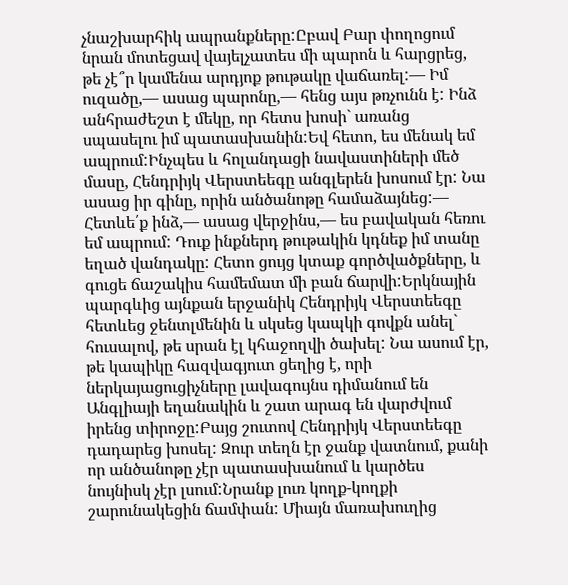չնաշխարհիկ ապրանքները:Ըբավ Բար փողոցում նրան մոտեցավ վայելչատես մի պարոն և հարցրեց, թե չէ՞ր կամենա արդյոք թութակը վաճառել:― Իմ ուզածը,― ասաց պարոնը,― հենց այս թռչունն է: Ինձ անհրաժեշտ է մեկը, որ հետս խոսի` առանց սպասելու իմ պատասխանին:Եվ հետո, ես մենակ եմ ապրում:Ինչպես և հոլանդացի նավաստիների մեծ մասը, Հենդրիյկ Վերստեեգը անգլերեն խոսում էր: Նա ասաց իր գինը, որին անծանոթը համաձայնեց:― Հետևե՛ք ինձ,― ասաց վերջինս,― ես բավական հեռու եմ ապրում: Դուք ինքներդ թութակին կդնեք իմ տանը եղած վանդակը: Հետո ցույց կտաք գործվածքները, և գուցե ճաշակիս համեմատ մի բան ճարվի:Երկնային պարգևից այնքան երջանիկ Հենդրիյկ Վերստեեգը հետևեց ջենտլմենին և սկսեց կապկի գովքն անել` հուսալով, թե սրան էլ կհաջողվի ծախել: Նա ասում էր, թե կապիկը հազվագյուտ ցեղից է, որի ներկայացուցիչները լավագույնս դիմանում են Անգլիայի եղանակին և շատ արագ են վարժվում իրենց տիրոջը:Բայց շուտով Հենդրիյկ Վերստեեգը դադարեց խոսել: Զուր տեղն էր ջանք վատնում, քանի որ անծանոթը չէր պատասխանում և կարծես նույնիսկ չէր լսում:Նրանք լուռ կողք-կողքի շարունակեցին ճամփան: Միայն մառախուղից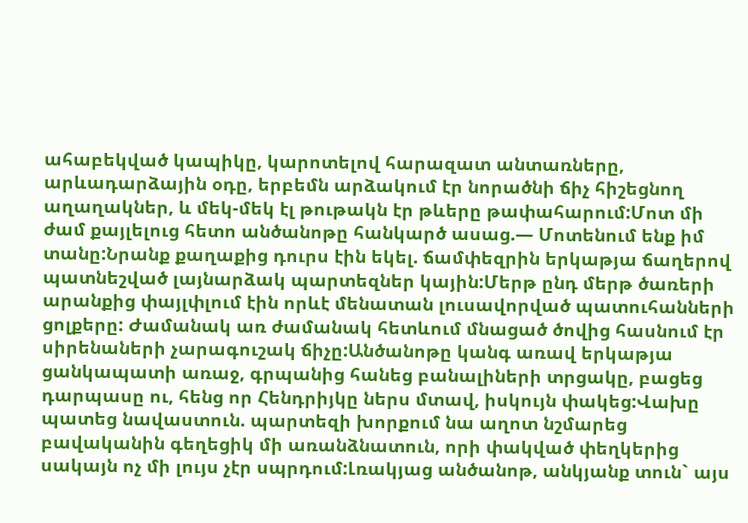ահաբեկված կապիկը, կարոտելով հարազատ անտառները, արևադարձային օդը, երբեմն արձակում էր նորածնի ճիչ հիշեցնող աղաղակներ, և մեկ-մեկ էլ թութակն էր թևերը թափահարում:Մոտ մի ժամ քայլելուց հետո անծանոթը հանկարծ ասաց.― Մոտենում ենք իմ տանը:Նրանք քաղաքից դուրս էին եկել. ճամփեզրին երկաթյա ճաղերով պատնեշված լայնարձակ պարտեզներ կային:Մերթ ընդ մերթ ծառերի արանքից փայլփլում էին որևէ մենատան լուսավորված պատուհանների ցոլքերը: Ժամանակ առ ժամանակ հետևում մնացած ծովից հասնում էր սիրենաների չարագուշակ ճիչը:Անծանոթը կանգ առավ երկաթյա ցանկապատի առաջ, գրպանից հանեց բանալիների տրցակը, բացեց դարպասը ու, հենց որ Հենդրիյկը ներս մտավ, իսկույն փակեց:Վախը պատեց նավաստուն. պարտեզի խորքում նա աղոտ նշմարեց բավականին գեղեցիկ մի առանձնատուն, որի փակված փեղկերից սակայն ոչ մի լույս չէր սպրդում:Լռակյաց անծանոթ, անկյանք տուն` այս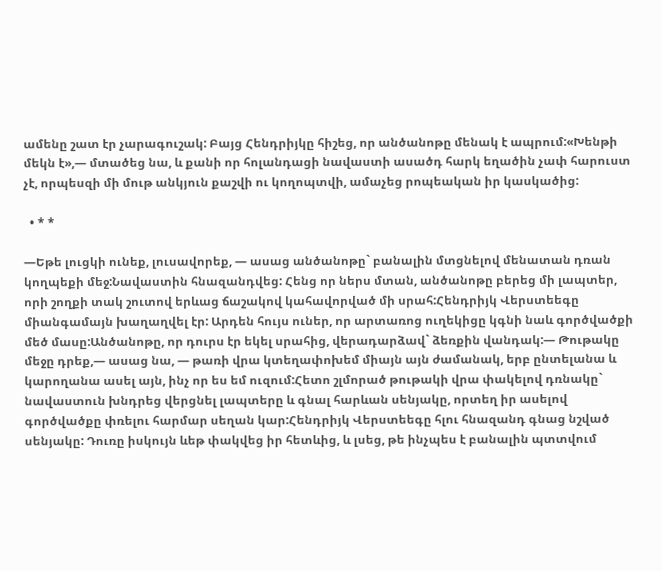ամենը շատ էր չարագուշակ: Բայց Հենդրիյկը հիշեց, որ անծանոթը մենակ է ապրում:«Խենթի մեկն է»,― մտածեց նա, և քանի որ հոլանդացի նավաստի ասածդ հարկ եղածին չափ հարուստ չէ, որպեսզի մի մութ անկյուն քաշվի ու կողոպտվի, ամաչեց րոպեական իր կասկածից:

  • * *

―Եթե լուցկի ունեք, լուսավորեք, ― ասաց անծանոթը` բանալին մտցնելով մենատան դռան կողպեքի մեջ:Նավաստին հնազանդվեց: Հենց որ ներս մտան, անծանոթը բերեց մի լապտեր, որի շողքի տակ շուտով երևաց ճաշակով կահավորված մի սրահ:Հենդրիյկ Վերստեեգը միանգամայն խաղաղվել էր: Արդեն հույս ուներ, որ արտառոց ուղեկիցը կգնի նաև գործվածքի մեծ մասը:Անծանոթը, որ դուրս էր եկել սրահից, վերադարձավ` ձեռքին վանդակ:― Թութակը մեջը դրեք,― ասաց նա, ― թառի վրա կտեղափոխեմ միայն այն ժամանակ, երբ ընտելանա և կարողանա ասել այն, ինչ որ ես եմ ուզում:Հետո շլմորած թութակի վրա փակելով դռնակը` նավաստուն խնդրեց վերցնել լապտերը և գնալ հարևան սենյակը, որտեղ իր ասելով գործվածքը փռելու հարմար սեղան կար:Հենդրիյկ Վերստեեգը հլու հնազանդ գնաց նշված սենյակը: Դուռը իսկույն ևեթ փակվեց իր հետևից, և լսեց, թե ինչպես է բանալին պտտվում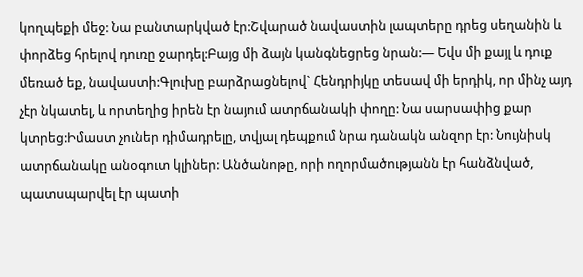կողպեքի մեջ: Նա բանտարկված էր:Շվարած նավաստին լապտերը դրեց սեղանին և փորձեց հրելով դուռը ջարդել:Բայց մի ձայն կանգնեցրեց նրան:― Եվս մի քայլ և դուք մեռած եք, նավաստի:Գլուխը բարձրացնելով` Հենդրիյկը տեսավ մի երդիկ, որ մինչ այդ չէր նկատել, և որտեղից իրեն էր նայում ատրճանակի փողը: Նա սարսափից քար կտրեց:Իմաստ չուներ դիմադրելը, տվյալ դեպքում նրա դանակն անզոր էր: Նույնիսկ ատրճանակը անօգուտ կլիներ: Անծանոթը, որի ողորմածությանն էր հանձնված, պատսպարվել էր պատի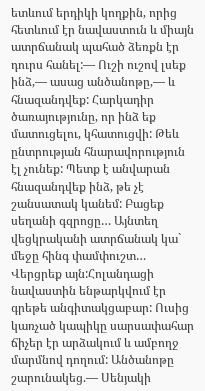ետևում երդիկի կողքին, որից հետևում էր նավաստուն և միայն ատրճանակ պահած ձեռքն էր դուրս հանել:― Ուշի ուշով լսեք ինձ,― ասաց անծանոթը,― և հնազանդվեք: Հարկադիր ծառայությունը, որ ինձ եք մատուցելու, կհատուցվի: Թեև ընտրության հնարավորություն էլ չունեք: Պետք է անվարան հնազանդվեք ինձ, թե չէ շանսատակ կանեմ: Բացեք սեղանի գզրոցը… Այնտեղ վեցկրականի ատրճանակ կա` մեջը հինգ փամփուշտ… Վերցրեք այն:Հոլանդացի նավաստին ենթարկվում էր գրեթե անգիտակցաբար: Ուսից կառչած կապիկը սարսափահար ճիչեր էր արձակում և ամբողջ մարմնով դողում: Անծանոթը շարունակեց.― Սենյակի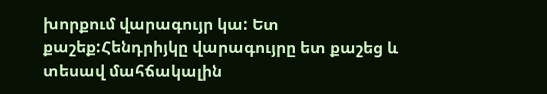խորքում վարագույր կա: Ետ քաշեք:Հենդրիյկը վարագույրը ետ քաշեց և տեսավ մահճակալին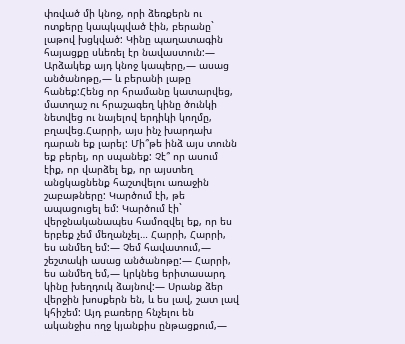փռված մի կնոջ, որի ձեռքերն ու ոտքերը կապկպված էին, բերանը` լաթով խցկված: Կինը պաղատագին հայացքը սևեռել էր նավաստուն:― Արձակեք այդ կնոջ կապերը,― ասաց անծանոթը,― և բերանի լաթը հանեք:Հենց որ հրամանը կատարվեց, մատղաշ ու հրաշագեղ կինը ծունկի նետվեց ու նայելով երդիկի կողմը, բղավեց.Հարրի, այս ինչ խարդախ դարան եք լարել: Մի՞թե ինձ այս տունն եք բերել, որ սպանեք: Չէ՞ որ ասում էիք, որ վարձել եք, որ այստեղ անցկացնենք հաշտվելու առաջին շաբաթները: Կարծում էի, թե ապացուցել եմ: Կարծում էի` վերջնականապես համոզվել եք, որ ես երբեք չեմ մեղանչել… Հարրի, Հարրի, ես անմեղ եմ:― Չեմ հավատում,― շեշտակի ասաց անծանոթը:― Հարրի, ես անմեղ եմ,― կրկնեց երիտասարդ կինը խեղդուկ ձայնով:― Սրանք ձեր վերջին խոսքերն են, և ես լավ, շատ լավ կհիշեմ: Այդ բառերը հնչելու են ականջիս ողջ կյանքիս ընթացքում,―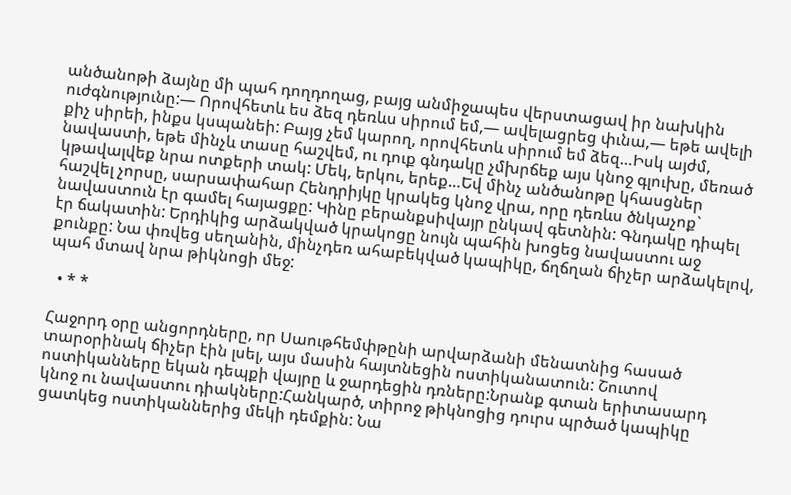անծանոթի ձայնը մի պահ դողդողաց, բայց անմիջապես վերստացավ իր նախկին ուժգնությունը:― Որովհետև ես ձեզ դեռևս սիրում եմ,― ավելացրեց փւնա,― եթե ավելի քիչ սիրեի, ինքս կսպանեի: Բայց չեմ կարող, որովհետև սիրում եմ ձեզ…Իսկ այժմ, նավաստի, եթե մինչև տասը հաշվեմ, ու դուք գնդակը չմխրճեք այս կնոջ գլուխը, մեռած կթավալվեք նրա ոտքերի տակ: Մեկ, երկու, երեք…Եվ մինչ անծանոթը կհասցներ հաշվել չորսը, սարսափահար Հենդրիյկը կրակեց կնոջ վրա, որը դեռևս ծնկաչոք` նավաստուն էր գամել հայացքը: Կինը բերանքսիվայր ընկավ գետնին: Գնդակը դիպել էր ճակատին: Երդիկից արձակված կրակոցը նույն պահին խոցեց նավաստու աջ քունքը: Նա փռվեց սեղանին, մինչդեռ ահաբեկված կապիկը, ճղճղան ճիչեր արձակելով, պահ մտավ նրա թիկնոցի մեջ:

  • * *

Հաջորդ օրը անցորդները, որ Սաութհեմփթընի արվարձանի մենատնից հասած տարօրինակ ճիչեր էին լսել, այս մասին հայտնեցին ոստիկանատուն: Շուտով ոստիկանները եկան դեպքի վայրը և ջարդեցին դռները:Նրանք գտան երիտասարդ կնոջ ու նավաստու դիակները:Հանկարծ, տիրոջ թիկնոցից դուրս պրծած կապիկը ցատկեց ոստիկաններից մեկի դեմքին: Նա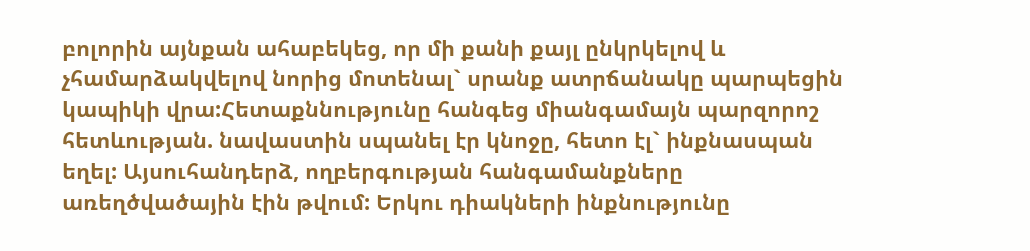բոլորին այնքան ահաբեկեց, որ մի քանի քայլ ընկրկելով և չհամարձակվելով նորից մոտենալ` սրանք ատրճանակը պարպեցին կապիկի վրա:Հետաքննությունը հանգեց միանգամայն պարզորոշ հետևության. նավաստին սպանել էր կնոջը, հետո էլ` ինքնասպան եղել: Այսուհանդերձ, ողբերգության հանգամանքները առեղծվածային էին թվում: Երկու դիակների ինքնությունը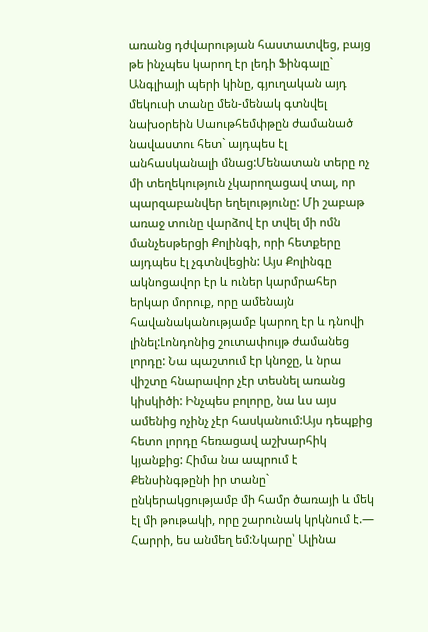առանց դժվարության հաստատվեց, բայց թե ինչպես կարող էր լեդի Ֆինգալը` Անգլիայի պերի կինը, գյուղական այդ մեկուսի տանը մեն-մենակ գտնվել նախօրեին Սաութհեմփթըն ժամանած նավաստու հետ` այդպես էլ անհասկանալի մնաց:Մենատան տերը ոչ մի տեղեկություն չկարողացավ տալ, որ պարզաբանվեր եղելությունը: Մի շաբաթ առաջ տունը վարձով էր տվել մի ոմն մանչեսթերցի Քոլինգի, որի հետքերը այդպես էլ չգտնվեցին: Այս Քոլինգը ակնոցավոր էր և ուներ կարմրահեր երկար մորուք, որը ամենայն հավանականությամբ կարող էր և դնովի լինել:Լոնդոնից շուտափույթ ժամանեց լորդը: Նա պաշտում էր կնոջը, և նրա վիշտը հնարավոր չէր տեսնել առանց կիսկիծի: Ինչպես բոլորը, նա ևս այս ամենից ոչինչ չէր հասկանում:Այս դեպքից հետո լորդը հեռացավ աշխարհիկ կյանքից: Հիմա նա ապրում է Քենսինգթընի իր տանը` ընկերակցությամբ մի համր ծառայի և մեկ էլ մի թութակի, որը շարունակ կրկնում է.― Հարրի, ես անմեղ եմ:Նկարը՝ Ալինա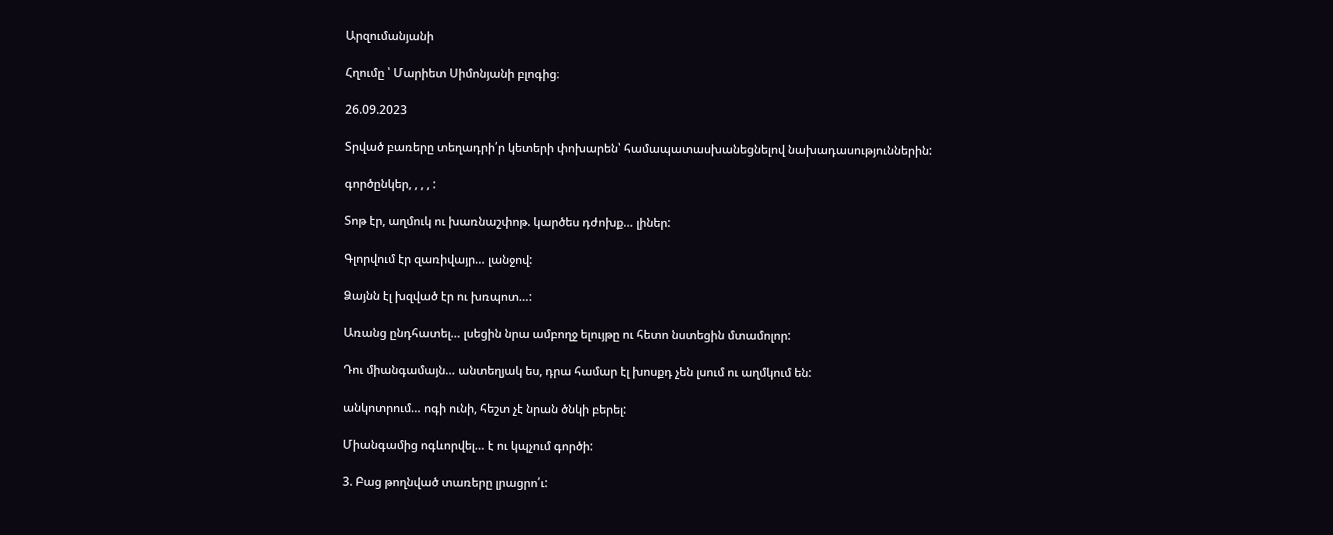Արզումանյանի

Հղումը ՝ Մարիետ Սիմոնյանի բլոգից։

26.09.2023

Տրված բառերը տեղադրի՛ր կետերի փոխարեն՝ համապատասխանեցնելով նախադասություններին:

գործընկեր, , , , :

Տոթ էր, աղմուկ ու խառնաշփոթ. կարծես դժոխք… լիներ:

Գլորվում էր զառիվայր… լանջով:

Ձայնն էլ խզված էր ու խռպոտ…:

Առանց ընդհատել… լսեցին նրա ամբողջ ելույթը ու հետո նստեցին մտամոլոր:

Դու միանգամայն… անտեղյակ ես, դրա համար էլ խոսքդ չեն լսում ու աղմկում են:

անկոտրում… ոգի ունի, հեշտ չէ նրան ծնկի բերել:

Միանգամից ոգևորվել… է ու կպչում գործի:

3. Բաց թողնված տառերը լրացրո՛ւ: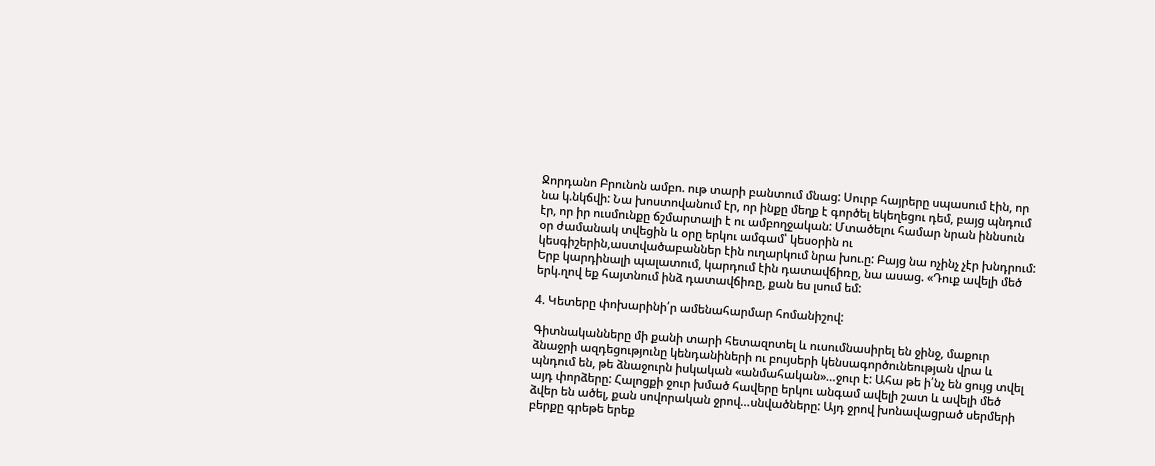Ջորդանո Բրունոն ամբո. ութ տարի բանտում մնաց: Սուրբ հայրերը սպասում էին, որ նա կ.նկճվի: Նա խոստովանում էր, որ ինքը մեղք է գործել եկեղեցու դեմ, բայց պնդում էր, որ իր ուսմունքը ճշմարտալի է ու ամբողջական: Մտածելու համար նրան իննսուն օր ժամանակ տվեցին և օրը երկու ամգամ՝ կեսօրին ու կեսգիշերին,աստվածաբաններ էին ուղարկում նրա խու.ը: Բայց նա ոչինչ չէր խնդրում: Երբ կարդինալի պալատում, կարդում էին դատավճիռը, նա ասաց. «Դուք ավելի մեծ երկ.ղով եք հայտնում ինձ դատավճիռը, քան ես լսում եմ:

4. Կետերը փոխարինի՛ր ամենահարմար հոմանիշով:

Գիտնականները մի քանի տարի հետազոտել և ուսումնասիրել են ջինջ, մաքուր ձնաջրի ազդեցությունը կենդանիների ու բույսերի կենսագործունեության վրա և պնդում են, թե ձնաջուրն իսկական «անմահական»…ջուր է: Ահա թե ի՛նչ են ցույց տվել այդ փորձերը: Հալոցքի ջուր խմած հավերը երկու անգամ ավելի շատ և ավելի մեծ ձվեր են ածել, քան սովորական ջրով…սնվածները: Այդ ջրով խոնավացրած սերմերի բերքը գրեթե երեք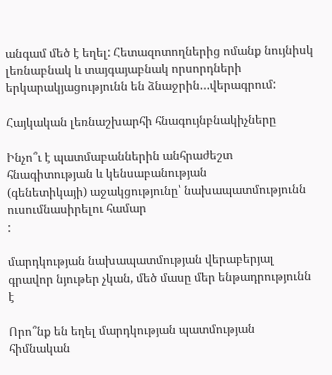անգամ մեծ է եղել: Հետազոտողներից ոմանք նույնիսկ լեռնաբնակ և տայգայաբնակ որսորդների երկարակյացությունն են ձնաջրին…վերագրում:

Հայկական լեռնաշխարհի հնագույնբնակիչները

Ինչո՞ւ է պատմաբաններին անհրաժեշտ հնագիտության և կենսաբանության
(գենետիկայի) աջակցությունը՝ նախապատմությունն ուսումնասիրելու համար
:

մարդկության նախապատմության վերաբերյալ գրավոր նյութեր չկան, մեծ մասը մեր ենթադրությունն է

Որո՞նք են եղել մարդկության պատմության հիմնական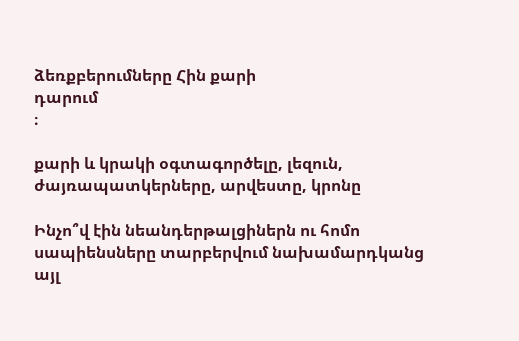ձեռքբերումները Հին քարի
դարում
։

քարի և կրակի օգտագործելը, լեզուն, ժայռապատկերները, արվեստը, կրոնը

Ինչո՞վ էին նեանդերթալցիներն ու հոմո սապիենսները տարբերվում նախամարդկանց
այլ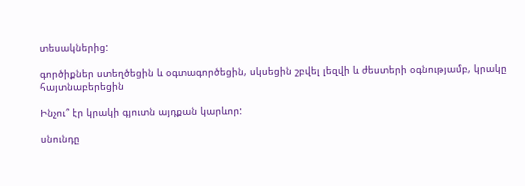տեսակներից:

գործիքներ ստեղծեցին և օգտագործեցին, սկսեցին շբվել լեզվի և ժեստերի օգնությամբ, կրակը հայտնաբերեցին

Ինչու՞ էր կրակի գյուտն այդքան կարևոր:

սնունդը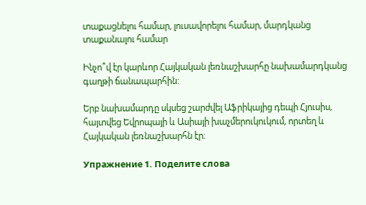տաքացնելու համար, լուսավորելու համար, մարդկանց տաքանալու համար

Ինչո՞վ էր կարևոր Հայկական լեռնաշխարհը նախամարդկանց գաղթի ճանապարհին:

Երբ նախամարդը սկսեց շարժվել Աֆրիկայից դեպի Հյուսիս, հայտվեց Եվրոպայի և Ասիայի խաչմերուկուկում, որտեղ և Հայկական լեռնաշխարհն էր։

Упражнение 1. Поделите слова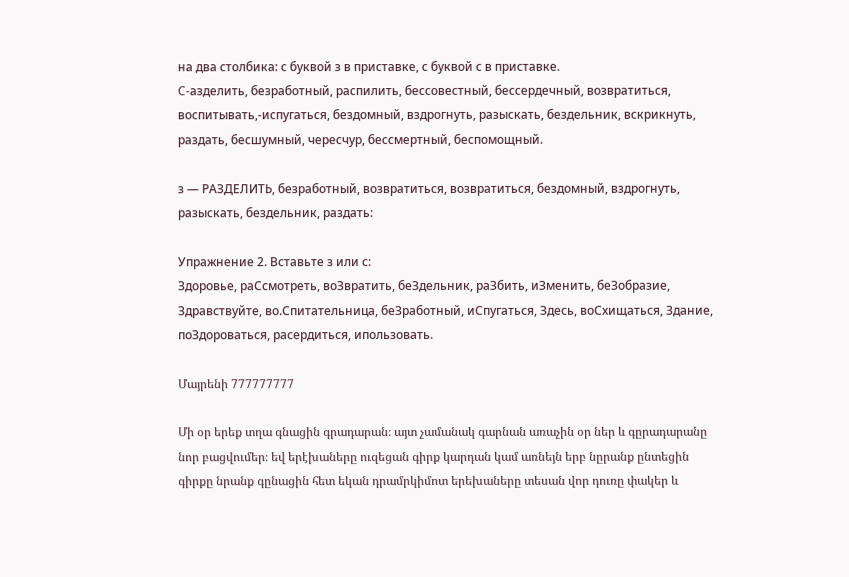на два столбика: с буквой з в приставке, с буквой с в приставке.
C-азделить, безработный, распилить, бессовестный, бессердечный, возвратиться, воспитывать,-испугаться, бездомный, вздрогнуть, разыскать, бездельник, вскрикнуть, раздать, бесшумный, чересчур, бессмертный, беспомощный.

з — РАЗДЕЛИТЬ, безработный, возвратиться, возвратиться, бездомный, вздрогнуть, разыскать, бездельник, раздать:

Упражнение 2. Вставьте з или с:
Здоровье, раСсмотреть, воЗвратить, беЗдельник, раЗбить, иЗменить, беЗобразие, Здравствуйте, во.Спитательница, беЗработный, иСпугаться, Здесь, воСхищаться, Здание, поЗдороваться, расердиться, ипользовать.

Մայրենի 777777777

Մի օր երեք տղա գնացին գրադարան։ այտ չամանակ գարնան առաչին օր ներ և գըրադարանը նոր բացվումեր։ եվ երէխաները ուզեցան գիրք կարդան կամ առնեյն երբ նըրանք ընտեցին գիրքը նրանք գընացին հետ եկան դրամրկիմոտ երեխաները տեսան վոր դուռը փակեր և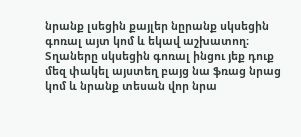նրանք լսեցին քայլեր նըրանք սկսեցին գոռալ այտ կոմ և եկավ աշխատող։ Տղաները սկսեցին գոռալ ինցու յեք դուք մեզ փակել այստեղ բայց նա ֆռաց նրաց կոմ և նրանք տեսան վոր նրա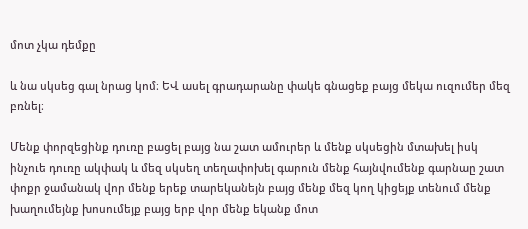մոտ չկա դեմքը

և նա սկսեց գալ նրաց կոմ։ ԵՎ ասել գրադարանը փակե գնացեք բայց մեկա ուզումեր մեզ բռնել։

Մենք փորզեցինք դուռը բացել բայց նա շատ ամուրեր և մենք սկսեցին մտախել իսկ ինչուե դուռը ակփակ և մեզ սկսեղ տեղափոխել գարուն մենք հայնվումենք գարնաը շատ փոքր ջամանակ վոր մենք երեք տարեկանեյն բայց մենք մեզ կող կիցեյք տենում մենք խաղումեյնք խոսումեյք բայց երբ վոր մենք եկանք մոտ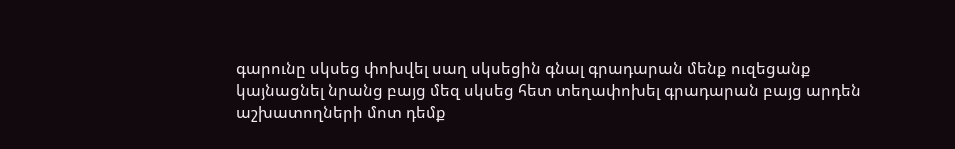գարունը սկսեց փոխվել սաղ սկսեցին գնալ գրադարան մենք ուզեցանք կայնացնել նրանց բայց մեզ սկսեց հետ տեղափոխել գրադարան բայց արդեն աշխատողների մոտ դեմք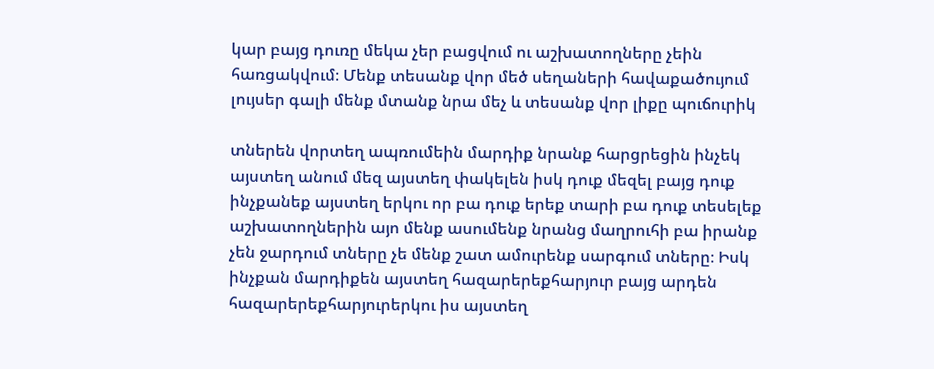կար բայց դուռը մեկա չեր բացվում ու աշխատողները չեին հառցակվում։ Մենք տեսանք վոր մեծ սեղաների հավաքածույում լույսեր գալի մենք մտանք նրա մեչ և տեսանք վոր լիքը պուճուրիկ

տներեն վորտեղ ապռումեին մարդիք նրանք հարցրեցին ինչեկ այստեղ անում մեզ այստեղ փակելեն իսկ դուք մեզել բայց դուք ինչքանեք այստեղ երկու որ բա դուք երեք տարի բա դուք տեսելեք աշխատողներին այո մենք ասումենք նրանց մաղրուհի բա իրանք չեն ջարդում տները չե մենք շատ ամուրենք սարգում տները։ Իսկ ինչքան մարդիքեն այստեղ հազարերեքհարյուր բայց արդեն հազարերեքհարյուրերկու իս այստեղ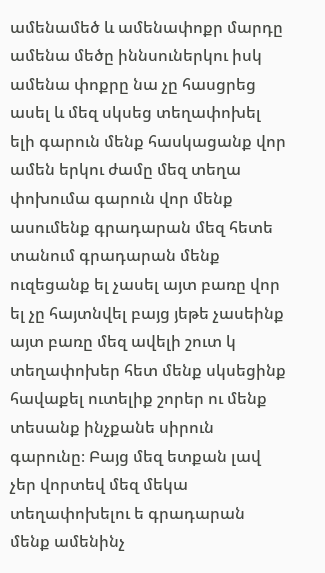ամենամեծ և ամենափոքր մարդը ամենա մեծը իննսուներկու իսկ ամենա փոքրը նա չը հասցրեց ասել և մեզ սկսեց տեղափոխել ելի գարուն մենք հասկացանք վոր ամեն երկու ժամը մեզ տեղա փոխումա գարուն վոր մենք ասումենք գրադարան մեզ հետե տանում գրադարան մենք ուզեցանք ել չասել այտ բառը վոր ել չը հայտնվել բայց յեթե չասեինք այտ բառը մեզ ավելի շուտ կ տեղափոխեր հետ մենք սկսեցինք հավաքել ուտելիք շորեր ու մենք տեսանք ինչքանե սիրուն գարունը։ Բայց մեզ ետքան լավ չեր վորտեվ մեզ մեկա տեղափոխելու ե գրադարան մենք ամենինչ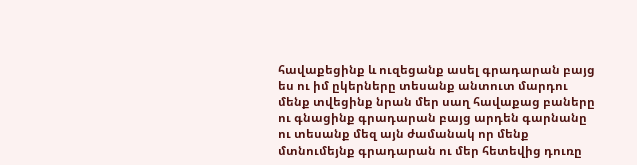հավաքեցինք և ուզեցանք ասել գրադարան բայց ես ու իմ ըկերները տեսանք անտուտ մարդու մենք տվեցինք նրան մեր սաղ հավաքաց բաները ու գնացինք գրադարան բայց արդեն գարնանը ու տեսանք մեզ այն ժամանակ որ մենք մտնումեյնք գրադարան ու մեր հետեվից դուռը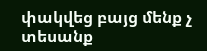փակվեց բայց մենք չ տեսանք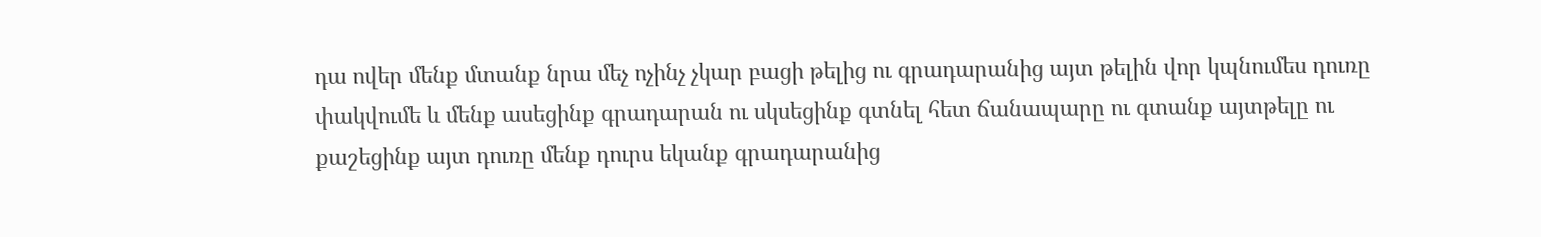դա ովեր մենք մտանք նրա մեչ ոչինչ չկար բացի թելից ու գրադարանից այտ թելին վոր կպնումես դուռը փակվումե և մենք ասեցինք գրադարան ու սկսեցինք գտնել հետ ճանապարը ու գտանք այտթելը ու քաշեցինք այտ դուռը մենք դուրս եկանք գրադարանից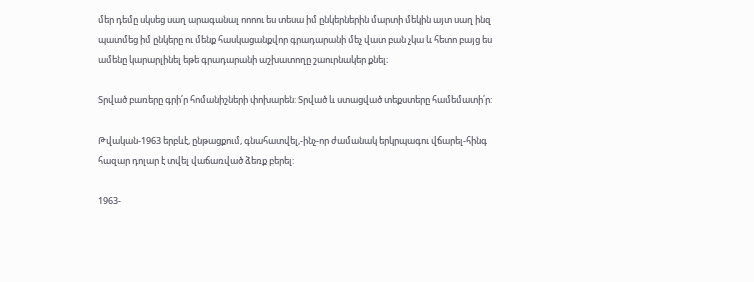մեր դեմը սկսեց սաղ արագանալ ոոոու ես տեսա իմ ընկերներին մարտի մեկին այտ սաղ ինզ պատմեց իմ ընկերը ու մենք հասկացանքվոր գրադարանի մեչ վատ բան չկա և հետո բայց ես ամենը կարարլինել եթե գրադարանի աշխատողը շաուրնակեր քնել։

Տրված բառերը գրի՛ր հոմանիշների փոխարեն: Տրված և ստացված տեքստերը համեմատի՛ր:

Թվական-1963 երբևէ, ընթացքում, գնահատվել,-ինչ-որ ժամանակ երկրպագու վճարել-հինգ հազար դոլար է տվել վաճառված ձեռք բերել:

1963-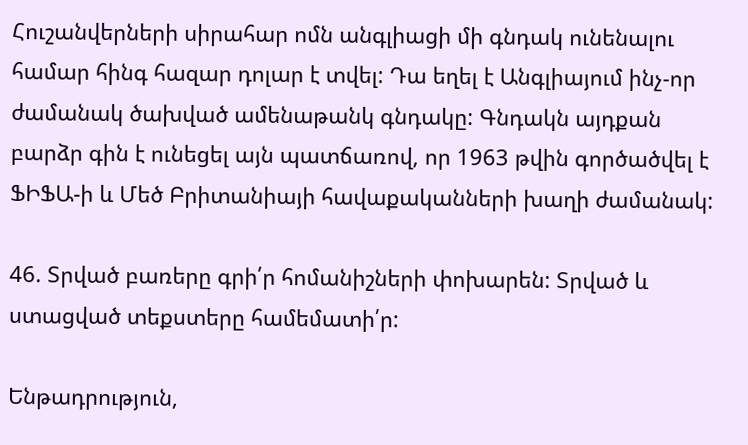Հուշանվերների սիրահար ոմն անգլիացի մի գնդակ ունենալու համար հինգ հազար դոլար է տվել: Դա եղել է Անգլիայում ինչ-որ ժամանակ ծախված ամենաթանկ գնդակը: Գնդակն այդքան բարձր գին է ունեցել այն պատճառով, որ 1963 թվին գործածվել է ՖԻՖԱ-ի և Մեծ Բրիտանիայի հավաքականների խաղի ժամանակ:

46. Տրված բառերը գրի՛ր հոմանիշների փոխարեն: Տրված և ստացված տեքստերը համեմատի՛ր:

Ենթադրություն,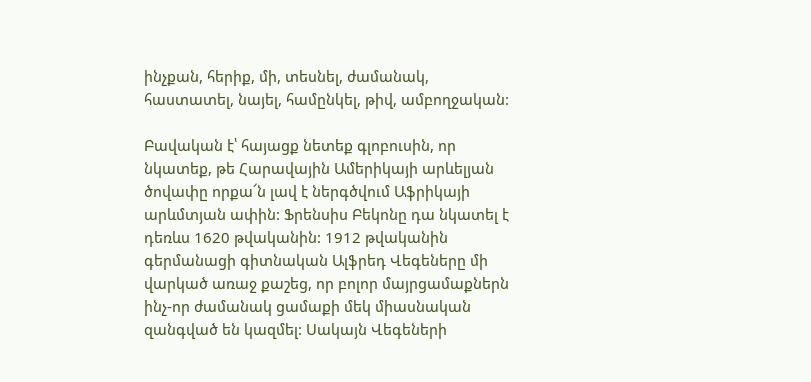ինչքան, հերիք, մի, տեսնել, ժամանակ, հաստատել, նայել, համընկել, թիվ, ամբողջական:

Բավական է՝ հայացք նետեք գլոբուսին, որ նկատեք, թե Հարավային Ամերիկայի արևելյան ծովափը որքա՜ն լավ է ներգծվում Աֆրիկայի արևմտյան ափին: Ֆրենսիս Բեկոնը դա նկատել է դեռևս 1620 թվականին: 1912 թվականին գերմանացի գիտնական Ալֆրեդ Վեգեները մի վարկած առաջ քաշեց, որ բոլոր մայրցամաքներն ինչ-որ ժամանակ ցամաքի մեկ միասնական զանգված են կազմել: Սակայն Վեգեների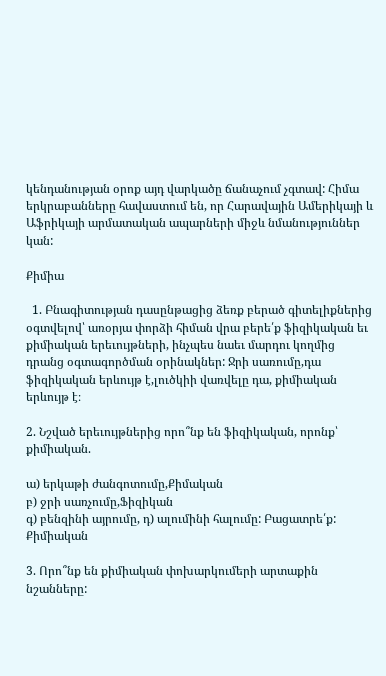կենդանության օրոք այդ վարկածը ճանաչում չգտավ: Հիմա երկրաբանները հավաստում են, որ Հարավային Ամերիկայի և Աֆրիկայի արմատական ապարների միջև նմանություններ կան:

Քիմիա

  1. Բնագիտության դասընթացից ձեռք բերած գիտելիքներից օգտվելով՝ առօրյա փորձի հիման վրա բերե՛ք ֆիզիկական եւ քիմիական երեւույթների, ինչպես նաեւ մարդու կողմից դրանց օգտագործման օրինակներ: Ջրի սառումը,դա ֆիզիկական երևույթ է,լուծկիի վառվելը դա, քիմիական երևույթ է։

2. Նշված երեւույթներից որո՞նք են ֆիզիկական, որոնք՝ քիմիական.

ա) երկաթի ժանգոտումը,Քիմական
բ) ջրի սառչումը,Ֆիզիկան
գ) բենզինի այրումը, դ) ալումինի հալումը: Բացատրե՛ք: Քիմիական

3. Որո՞նք են քիմիական փոխարկումերի արտաքին նշանները: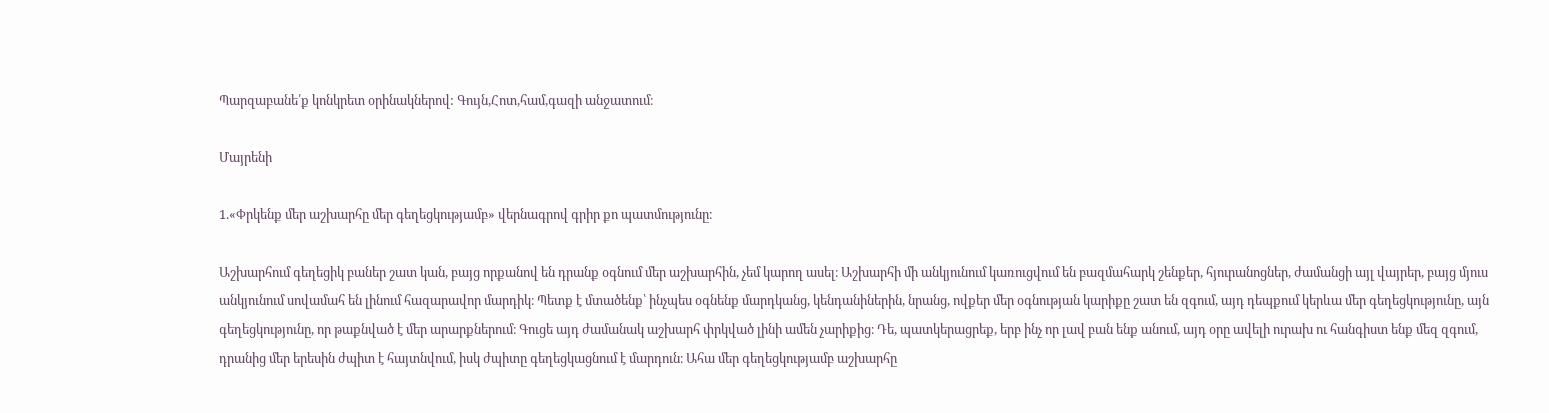Պարզաբանե՛ք կոնկրետ օրինակներով: Գույն,Հոտ,համ,գազի անջատում։

Մայրենի

1.«Փրկենք մեր աշխարհը մեր գեղեցկությամբ» վերնագրով գրիր քո պատմությունը։

Աշխարհում գեղեցիկ բաներ շատ կան, բայց որքանով են դրանք օգնում մեր աշխարհին, չեմ կարող ասել։ Աշխարհի մի անկյունում կառուցվում են բազմահարկ շենքեր, հյուրանոցներ, ժամանցի այլ վայրեր, բայց մյուս անկյունում սովամահ են լինում հազարավոր մարդիկ։ Պետք է մտածենք՝ ինչպես օգնենք մարդկանց, կենդանիներին, նրանց, ովքեր մեր օգնության կարիքը շատ են զգում, այդ դեպքում կերևա մեր գեղեցկությունը, այն գեղեցկությունը, որ թաքնված է մեր արարքներում։ Գուցե այդ ժամանակ աշխարհ փրկված լինի ամեն չարիքից։ Դե, պատկերացրեք, երբ ինչ որ լավ բան ենք անում, այդ օրը ավելի ուրախ ու հանգիստ ենք մեզ զգում, դրանից մեր երեսին ժպիտ է հայտնվում, իսկ ժպիտը գեղեցկացնում է մարդուն։ Ահա մեր գեղեցկությամբ աշխարհը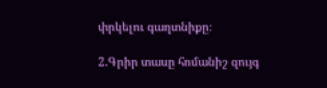փրկելու գաղտնիքը։

2.Գրիր տասը հոմանիշ զույգ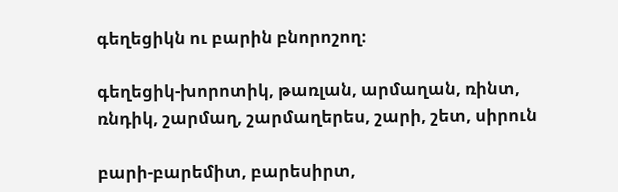գեղեցիկն ու բարին բնորոշող։

գեղեցիկ-խորոտիկ, թառլան, արմաղան, ռինտ, ռնդիկ, շարմաղ, շարմաղերես, շարի, շետ, սիրուն

բարի-բարեմիտ, բարեսիրտ,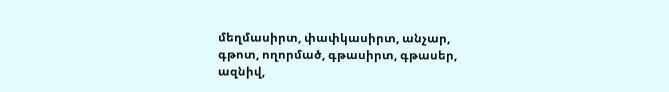մեղմասիրտ, փափկասիրտ, անչար, գթոտ, ողորմած, գթասիրտ, գթասեր, ազնիվ,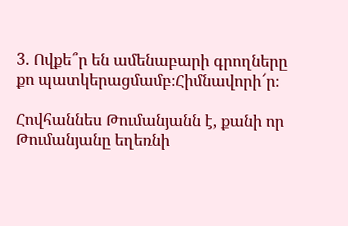3. Ովքե՞ր են ամենաբարի գրողները քո պատկերացմամբ։Հիմնավորի՜ր։

Հովհաննես Թումանյանն է, քանի որ Թումանյանը եղեռնի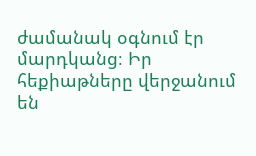ժամանակ օգնում էր մարդկանց։ Իր հեքիաթները վերջանում են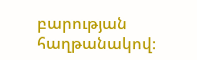բարության հաղթանակով։